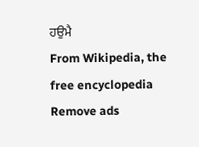ਹਉਮੈ
From Wikipedia, the free encyclopedia
Remove ads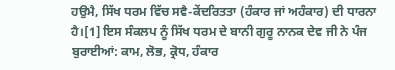ਹਉਮੈ, ਸਿੱਖ ਧਰਮ ਵਿੱਚ ਸਵੈ-ਕੇਂਦਰਿਤਤਾ (ਹੰਕਾਰ ਜਾਂ ਅਹੰਕਾਰ) ਦੀ ਧਾਰਨਾ ਹੈ।[1] ਇਸ ਸੰਕਲਪ ਨੂੰ ਸਿੱਖ ਧਰਮ ਦੇ ਬਾਨੀ ਗੁਰੂ ਨਾਨਕ ਦੇਵ ਜੀ ਨੇ ਪੰਜ ਬੁਰਾਈਆਂ: ਕਾਮ, ਲੋਭ, ਕ੍ਰੋਧ, ਹੰਕਾਰ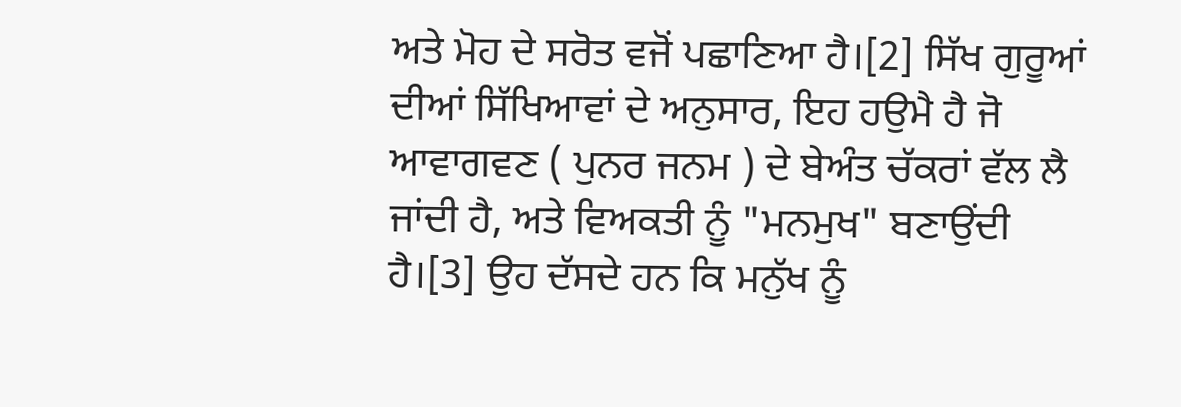ਅਤੇ ਮੋਹ ਦੇ ਸਰੋਤ ਵਜੋਂ ਪਛਾਣਿਆ ਹੈ।[2] ਸਿੱਖ ਗੁਰੂਆਂ ਦੀਆਂ ਸਿੱਖਿਆਵਾਂ ਦੇ ਅਨੁਸਾਰ, ਇਹ ਹਉਮੈ ਹੈ ਜੋ ਆਵਾਗਵਣ ( ਪੁਨਰ ਜਨਮ ) ਦੇ ਬੇਅੰਤ ਚੱਕਰਾਂ ਵੱਲ ਲੈ ਜਾਂਦੀ ਹੈ, ਅਤੇ ਵਿਅਕਤੀ ਨੂੰ "ਮਨਮੁਖ" ਬਣਾਉਂਦੀ ਹੈ।[3] ਉਹ ਦੱਸਦੇ ਹਨ ਕਿ ਮਨੁੱਖ ਨੂੰ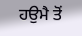ਹਉਮੈ ਤੋਂ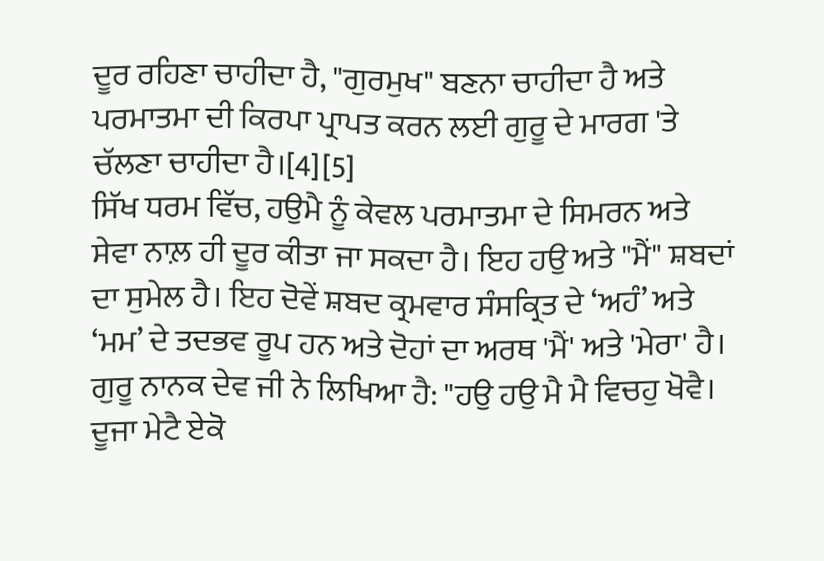ਦੂਰ ਰਹਿਣਾ ਚਾਹੀਦਾ ਹੈ, "ਗੁਰਮੁਖ" ਬਣਨਾ ਚਾਹੀਦਾ ਹੈ ਅਤੇ ਪਰਮਾਤਮਾ ਦੀ ਕਿਰਪਾ ਪ੍ਰਾਪਤ ਕਰਨ ਲਈ ਗੁਰੂ ਦੇ ਮਾਰਗ 'ਤੇ ਚੱਲਣਾ ਚਾਹੀਦਾ ਹੈ।[4][5]
ਸਿੱਖ ਧਰਮ ਵਿੱਚ, ਹਉਮੈ ਨੂੰ ਕੇਵਲ ਪਰਮਾਤਮਾ ਦੇ ਸਿਮਰਨ ਅਤੇ ਸੇਵਾ ਨਾਲ਼ ਹੀ ਦੂਰ ਕੀਤਾ ਜਾ ਸਕਦਾ ਹੈ। ਇਹ ਹਉ ਅਤੇ "ਮੈਂ" ਸ਼ਬਦਾਂ ਦਾ ਸੁਮੇਲ ਹੈ। ਇਹ ਦੋਵੇਂ ਸ਼ਬਦ ਕ੍ਰਮਵਾਰ ਸੰਸਕ੍ਰਿਤ ਦੇ ‘ਅਹੰ’ ਅਤੇ ‘ਮਮ’ ਦੇ ਤਦਭਵ ਰੂਪ ਹਨ ਅਤੇ ਦੋਹਾਂ ਦਾ ਅਰਥ 'ਮੈਂ' ਅਤੇ 'ਮੇਰਾ' ਹੈ। ਗੁਰੂ ਨਾਨਕ ਦੇਵ ਜੀ ਨੇ ਲਿਖਿਆ ਹੈ: "ਹਉ ਹਉ ਮੈ ਮੈ ਵਿਚਹੁ ਖੋਵੈ। ਦੂਜਾ ਮੇਟੈ ਏਕੋ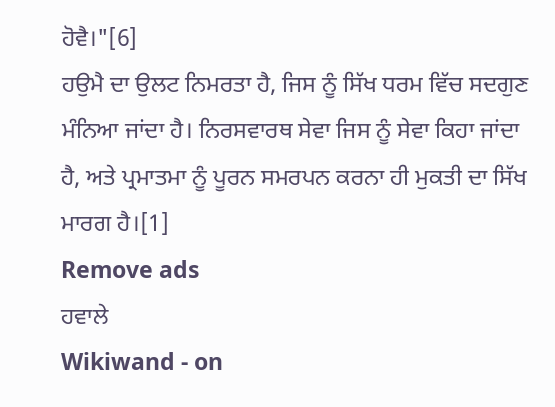ਹੋਵੈ।"[6]
ਹਉਮੈ ਦਾ ਉਲਟ ਨਿਮਰਤਾ ਹੈ, ਜਿਸ ਨੂੰ ਸਿੱਖ ਧਰਮ ਵਿੱਚ ਸਦਗੁਣ ਮੰਨਿਆ ਜਾਂਦਾ ਹੈ। ਨਿਰਸਵਾਰਥ ਸੇਵਾ ਜਿਸ ਨੂੰ ਸੇਵਾ ਕਿਹਾ ਜਾਂਦਾ ਹੈ, ਅਤੇ ਪ੍ਰਮਾਤਮਾ ਨੂੰ ਪੂਰਨ ਸਮਰਪਨ ਕਰਨਾ ਹੀ ਮੁਕਤੀ ਦਾ ਸਿੱਖ ਮਾਰਗ ਹੈ।[1]
Remove ads
ਹਵਾਲੇ
Wikiwand - on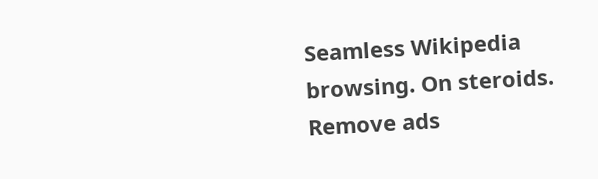Seamless Wikipedia browsing. On steroids.
Remove ads